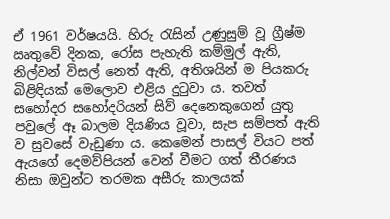ඒ 1961 වර්ෂයයි. හිරු රැසින් උණුසුම් වූ ග්‍රීෂ්ම ඍතුවේ දිනක, රෝස පැහැති කම්මුල් ඇති, නිල්වන් විසල් නෙත් ඇති, අතිශයින් ම පියකරු බිළිඳියක් මෙලොව එළිය දුටුවා ය. තවත් සහෝදර සහෝදරියන් සිව් දෙනෙකුගෙන් යුතු පවුලේ ඈ බාලම දියණිය වූවා, සැප සම්පත් ඇති ව සුවසේ වැඩුණා ය. කෙමෙන් පාසල් වියට පත් ඇයගේ දෙමව්පියන් වෙන් වීමට ගත් තීරණය නිසා ඔවුන්ට තරමක අසීරු කාලයක්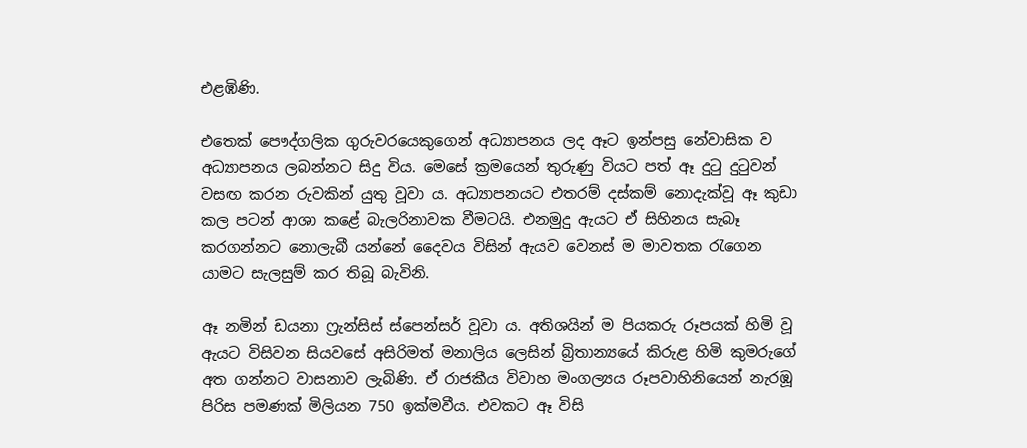එළඹිණි.

එතෙක් පෞද්ගලික ගුරුවරයෙකුගෙන් අධ්‍යාපනය ලද ඈට ඉන්පසු නේවාසික ව අධ්‍යාපනය ලබන්නට සිදු විය. මෙසේ ක්‍රමයෙන් තුරුණු වියට පත් ඈ දුටු දුටුවන් වසඟ කරන රුවකින් යුතු වූවා ය. අධ්‍යාපනයට එතරම් දස්කම් නොදැක්වූ ඈ කුඩා කල පටන් ආශා කළේ බැලරිනාවක වීමටයි. එනමුදු ඇයට ඒ සිහිනය සැබෑ කරගන්නට නොලැබී යන්නේ දෛවය විසින් ඇයව වෙනස් ම මාවතක රැගෙන යාමට සැලසුම් කර තිබූ බැවිනි.

ඈ නමින් ඩයනා ෆ්‍රැන්සිස් ස්පෙන්සර් වූවා ය. අතිශයින් ම පියකරු රූපයක් හිමි වූ ඇයට විසිවන සියවසේ අසිරිමත් මනාලිය ලෙසින් බ්‍රිතාන්‍යයේ කිරුළ හිමි කුමරුගේ අත ගන්නට වාසනාව ලැබිණි. ඒ රාජකීය විවාහ මංගල්‍යය රූපවාහිනියෙන් නැරඹූ පිරිස පමණක් මිලියන 750 ඉක්මවීය. එවකට ඈ විසි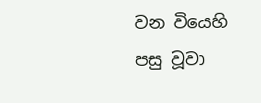වන වියෙහි පසු වූවා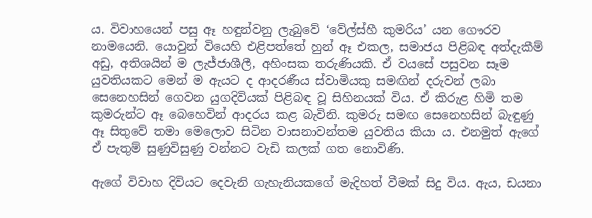ය. විවාහයෙන් පසු ඈ හඳුන්වනු ලැබුවේ ‘වේල්ස්හී කුමරිය’ යන ගෞරව නාමයෙනි. යොවුන් වියෙහි එළිපත්තේ හුන් ඈ එකල, සමාජය පිළිබඳ අත්දැකීම් අඩු, අතිශයින් ම ලැජ්ජාශීලී, අහිංසක තරුණියකි. ඒ වයසේ පසුවන සෑම යුවතියකට මෙන් ම ඇයට ද ආදරණීය ස්වාමියකු සමඟින් දරුවන් ලබා සෙනෙහසින් ගෙවන යුගදිවියක් පිළිබඳ වූ සිහිනයක් විය. ඒ කිරුළ හිමි තම කුමරුන්ට ඈ බෙහෙවින් ආදරය කළ බැවිනි. කුමරු සමඟ සෙනෙහසින් බැඳුණු ඈ සිතුවේ තමා මෙලොව සිටින වාසනාවන්තම යුවතිය කියා ය. එනමුත් ඇගේ ඒ පැතුම් සුණුවිසුණු වන්නට වැඩි කලක් ගත නොවිණි.

ඇගේ විවාහ දිවියට දෙවැනි ගැහැනියකගේ මැදිහත් වීමක් සිදු විය. ඇය, ඩයනා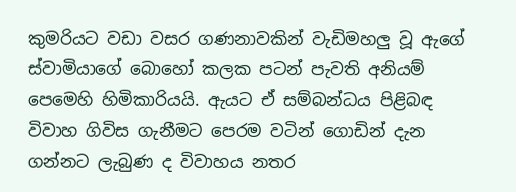කුමරියට වඩා වසර ගණනාවකින් වැඩිමහලු වූ ඇගේ ස්වාමියාගේ බොහෝ කලක පටන් පැවති අනියම් පෙමෙහි හිමිකාරියයි. ඇයට ඒ සම්බන්ධය පිළිබඳ විවාහ ගිවිස ගැනීමට පෙරම වටින් ගොඩින් දැන ගන්නට ලැබුණ ද විවාහය නතර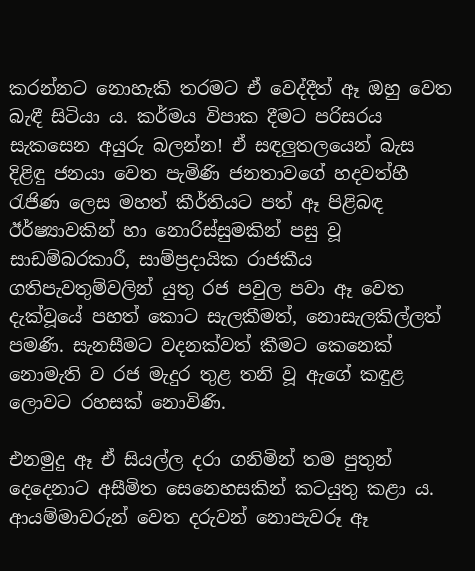කරන්නට නොහැකි තරමට ඒ වෙද්දීත් ඈ ඔහු වෙත බැඳී සිටියා ය. කර්මය විපාක දීමට පරිසරය සැකසෙන අයුරු බලන්න! ඒ සඳලුතලයෙන් බැස දිළිඳු ජනයා වෙත පැමිණි ජනතාවගේ හදවත්හී රැජිණ ලෙස මහත් කීර්තියට පත් ඈ පිළිබඳ ඊර්ෂ්‍යාවකින් හා නොරිස්සුමකින් පසු වූ සාඩම්බරකාරී, සාම්ප්‍රදායික රාජකීය ගතිපැවතුම්වලින් යුතු රජ පවුල පවා ඈ වෙත දැක්වූයේ පහත් කොට සැලකීමත්, නොසැලකිල්ලත් පමණි. සැනසීමට වදනක්වත් කීමට කෙනෙක් නොමැති ව රජ මැදුර තුළ තනි වූ ඇගේ කඳුළ ලොවට රහසක් නොවිණි.

එනමුදු ඈ ඒ සියල්ල දරා ගනිමින් තම පුතුන් දෙදෙනාට අසීමිත සෙනෙහසකින් කටයුතු කළා ය. ආයම්මාවරුන් වෙත දරුවන් නොපැවරූ ඈ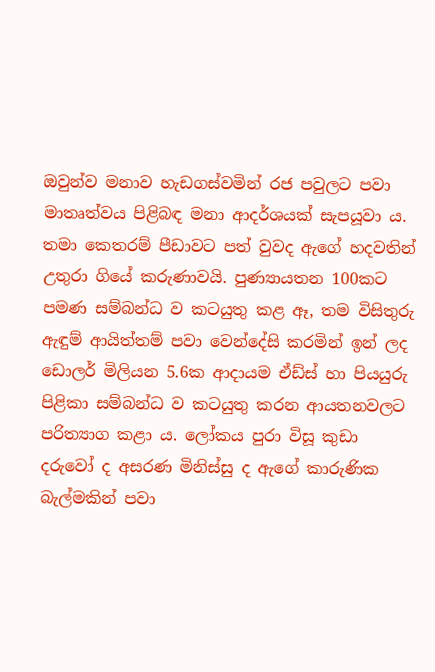ඔවුන්ව මනාව හැඩගස්වමින් රජ පවුලට පවා මාතෘත්වය පිළිබඳ මනා ආදර්ශයක් සැපයූවා ය. තමා කෙතරම් පීඩාවට පත් වුවද ඇගේ හදවතින් උතුරා ගියේ කරුණාවයි. පුණ්‍යායතන 100කට පමණ සම්බන්ධ ව කටයුතු කළ ඈ, තම විසිතුරු ඇඳුම් ආයිත්තම් පවා වෙන්දේසි කරමින් ඉන් ලද ඩොලර් මිලියන 5.6ක ආදායම ඒඩ්ස් හා පියයුරු පිළිකා සම්බන්ධ ව කටයුතු කරන ආයතනවලට පරිත්‍යාග කළා ය. ලෝකය පුරා විසූ කුඩා දරුවෝ ද අසරණ මිනිස්සු ද ඇගේ කාරුණික බැල්මකින් පවා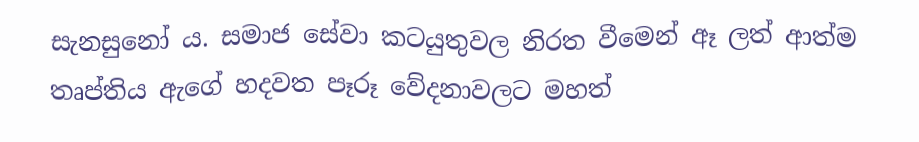සැනසුනෝ ය. සමාජ සේවා කටයුතුවල නිරත වීමෙන් ඈ ලත් ආත්ම තෘප්තිය ඇගේ හදවත පෑරූ වේදනාවලට මහත්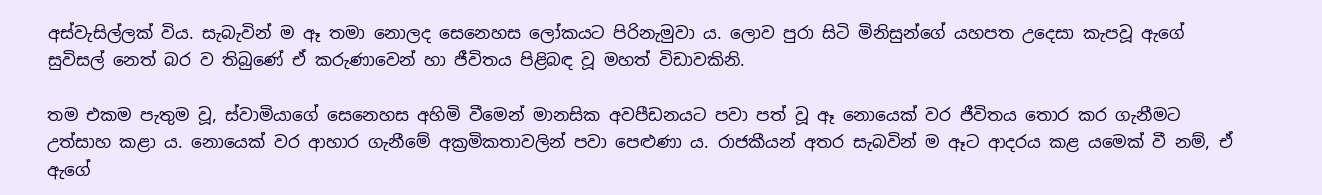අස්වැසිල්ලක් විය. සැබැවින් ම ඈ තමා නොලද සෙනෙහස ලෝකයට පිරිනැමුවා ය. ලොව පුරා සිටි මිනිසුන්ගේ යහපත උදෙසා කැපවූ ඇගේ සුවිසල් නෙත් බර ව තිබුණේ ඒ කරුණාවෙන් හා ජීවිතය පිළිබඳ වූ මහත් විඩාවකිනි.

තම එකම පැතුම වූ, ස්වාමියාගේ සෙනෙහස අහිමි වීමෙන් මානසික අවපීඩනයට පවා පත් වූ ඈ නොයෙක් වර ජීවිතය තොර කර ගැනීමට උත්සාහ කළා ය. නොයෙක් වර ආහාර ගැනීමේ අක්‍රමිකතාවලින් පවා පෙළුණා ය. රාජකීයන් අතර සැබවින් ම ඈට ආදරය කළ යමෙක් වී නම්, ඒ ඇගේ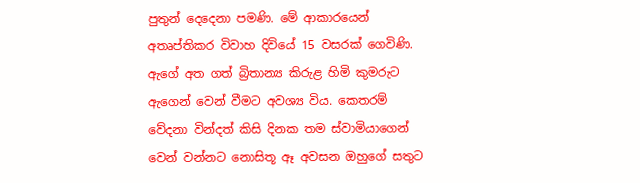පුතුන් දෙදෙනා පමණි. මේ ආකාරයෙන් අතෘප්තිකර විවාහ දිවියේ 15 වසරක් ගෙවිණි. ඇගේ අත ගත් බ්‍රිතාන්‍ය කිරුළ හිමි කුමරුට ඇගෙන් වෙන් වීමට අවශ්‍ය විය. කෙතරම් වේදනා වින්දත් කිසි දිනක තම ස්වාමියාගෙන් වෙන් වන්නට නොසිතූ ඈ අවසන ඔහුගේ සතුට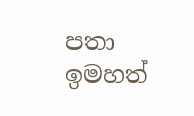පතා ඉමහත්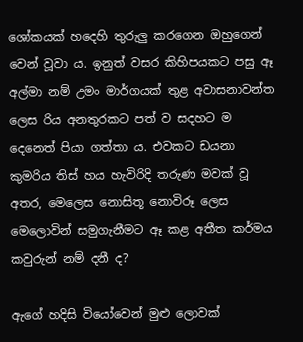ශෝකයක් හදෙහි තුරුලු කරගෙන ඔහුගෙන් වෙන් වූවා ය. ඉනුත් වසර කිහිපයකට පසු ඈ අල්මා නම් උමං මාර්ගයක් තුළ අවාසනාවන්ත ලෙස රිය අනතුරකට පත් ව සදහට ම දෙනෙත් පියා ගත්තා ය. එවකට ඩයනා කුමරිය තිස් හය හැවිරිදි තරුණ මවක් වූ අතර, මෙලෙස නොසිතූ නොවිරූ ලෙස මෙලොවින් සමුගැනීමට ඈ කළ අතීත කර්මය කවුරුන් නම් දනී ද?

ඇගේ හදිසි වියෝවෙන් මුළු ලොවක්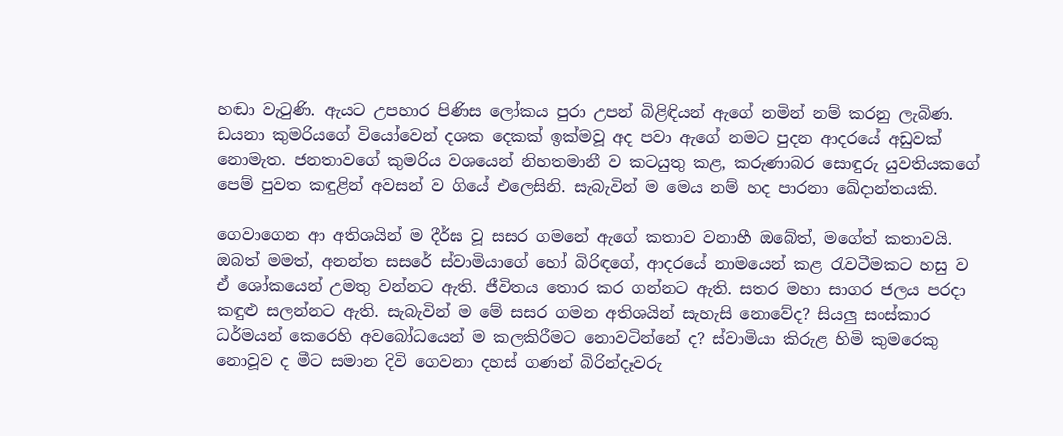හඬා වැටුණි. ඇයට උපහාර පිණිස ලෝකය පුරා උපන් බිළිඳියන් ඇගේ නමින් නම් කරනු ලැබිණ. ඩයනා කුමරියගේ වියෝවෙන් දශක දෙකක් ඉක්මවූ අද පවා ඇගේ නමට පුදන ආදරයේ අඩුවක් නොමැත. ජනතාවගේ කුමරිය වශයෙන් නිහතමානී ව කටයුතු කළ, කරුණාබර සොඳුරු යුවතියකගේ පෙම් පුවත කඳුළින් අවසන් ව ගියේ එලෙසිනි. සැබැවින් ම මෙය නම් හද පාරනා ඛේදාන්තයකි.

ගෙවාගෙන ආ අතිශයින් ම දීර්ඝ වූ සසර ගමනේ ඇගේ කතාව වනාහී ඔබේත්, මගේත් කතාවයි. ඔබත් මමත්, අනන්ත සසරේ ස්වාමියාගේ හෝ බිරිඳගේ, ආදරයේ නාමයෙන් කළ රැවටීමකට හසු ව ඒ ශෝකයෙන් උමතු වන්නට ඇති. ජීවිතය තොර කර ගන්නට ඇති. සතර මහා සාගර ජලය පරදා කඳුළු සලන්නට ඇති. සැබැවින් ම මේ සසර ගමන අතිශයින් සැහැසි නොවේද? සියලු සංස්කාර ධර්මයන් කෙරෙහි අවබෝධයෙන් ම කලකිරීමට නොවටින්නේ ද? ස්වාමියා කිරුළ හිමි කුමරෙකු නොවූව ද මීට සමාන දිවි ගෙවනා දහස් ගණන් බිරින්දෑවරු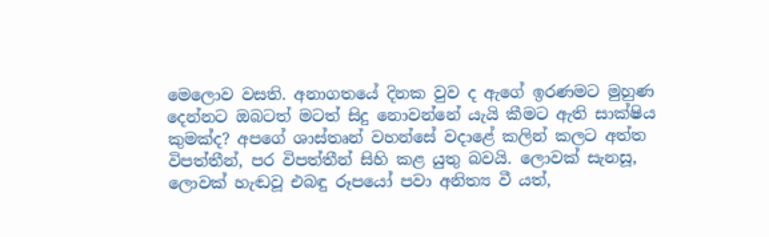මෙලොව වසති. අනාගතයේ දිනක වුව ද ඇගේ ඉරණමට මුහුණ දෙන්නට ඔබටත් මටත් සිදු නොවන්නේ යැයි කීමට ඇති සාක්ෂිය කුමක්ද? අපගේ ශාස්තෘන් වහන්සේ වදාළේ කලින් කලට අත්ත විපත්තීන්, පර විපත්තීන් සිහි කළ යුතු බවයි. ලොවක් සැනසූ, ලොවක් හැඬවූ එබඳු රූපයෝ පවා අනිත්‍ය වී යත්,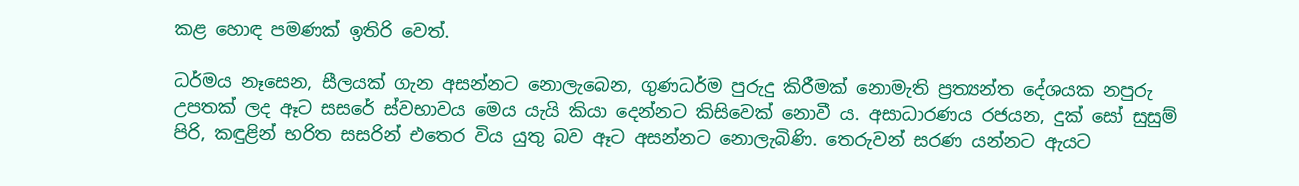කළ හොඳ පමණක් ඉතිරි වෙත්.

ධර්මය නෑසෙන, සීලයක් ගැන අසන්නට නොලැබෙන, ගුණධර්ම පුරුදු කිරීමක් නොමැති ප්‍රත්‍යන්ත දේශයක නපුරු උපතක් ලද ඈට සසරේ ස්වභාවය මෙය යැයි කියා දෙන්නට කිසිවෙක් නොවී ය. අසාධාරණය රජයන, දුක් සෝ සුසුම් පිරි, කඳුළින් භරිත සසරින් එතෙර විය යුතු බව ඈට අසන්නට නොලැබිණි. තෙරුවන් සරණ යන්නට ඇයට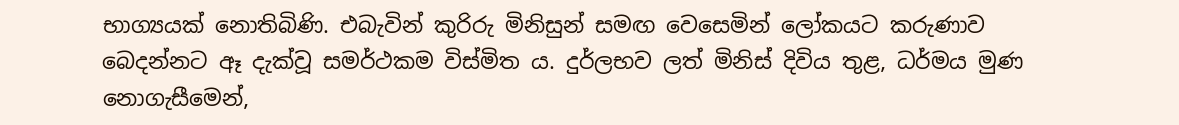භාග්‍යයක් නොතිබිණි. එබැවින් කුරිරු මිනිසුන් සමඟ වෙසෙමින් ලෝකයට කරුණාව බෙදන්නට ඈ දැක්වූ සමර්ථකම විස්මිත ය. දුර්ලභව ලත් මිනිස් දිවිය තුළ, ධර්මය මුණ නොගැසීමෙන්,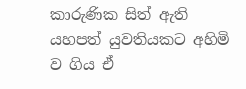කාරුණික සිත් ඇති යහපත් යුවතියකට අහිමි ව ගිය ඒ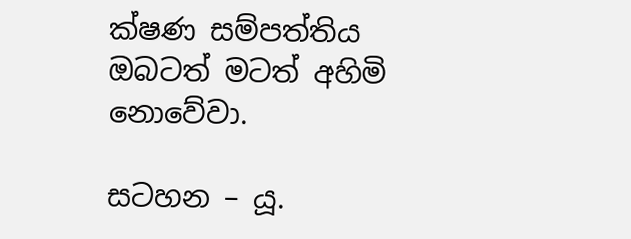ක්ෂණ සම්පත්තිය ඔබටත් මටත් අහිමි නොවේවා.

සටහන – යූ.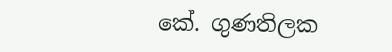කේ. ගුණතිලක